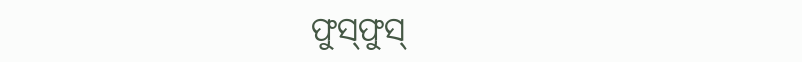ଫୁସ୍‌ଫୁସ୍‌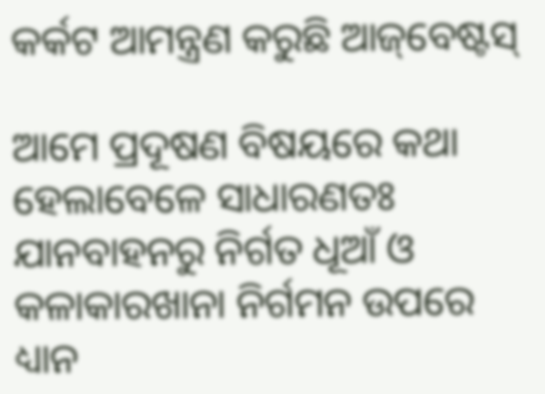କର୍କଟ ଆମନ୍ତ୍ରଣ କରୁଛି ଆଜ୍‌ବେଷ୍ଟସ୍

ଆମେ ପ୍ରଦୂଷଣ ବିଷୟରେ କଥା ହେଲାବେଳେ ସାଧାରଣତଃ ଯାନବାହନରୁ ନିର୍ଗତ ଧୂଆଁ ଓ କଳାକାରଖାନା ନିର୍ଗମନ ଉପରେ ଧ୍ୟାନ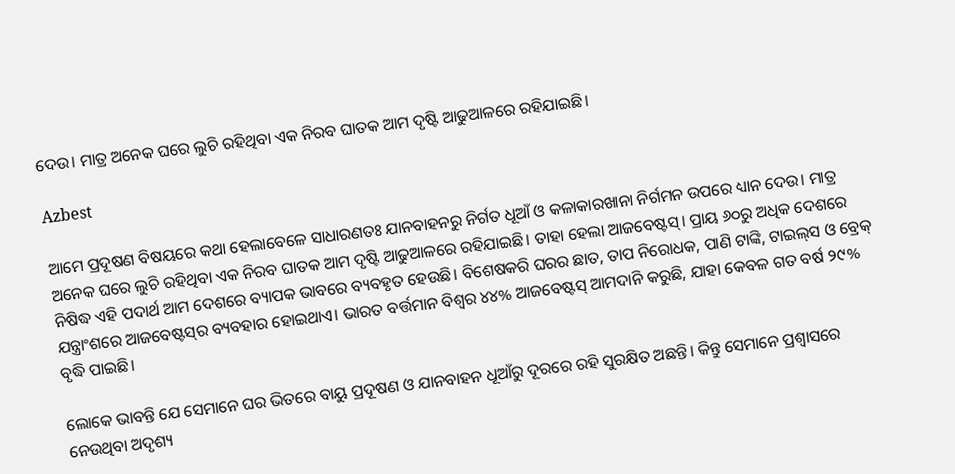ଦେଉ। ମାତ୍ର ଅନେକ ଘରେ ଲୁଚି ରହିଥିବା ଏକ ନିରବ ଘାତକ ଆମ ଦୃଷ୍ଟି ଆଢୁଆଳରେ ରହିଯାଇଛି।

Azbest

ଆମେ ପ୍ରଦୂଷଣ ବିଷୟରେ କଥା ହେଲାବେଳେ ସାଧାରଣତଃ ଯାନବାହନରୁ ନିର୍ଗତ ଧୂଆଁ ଓ କଳାକାରଖାନା ନିର୍ଗମନ ଉପରେ ଧ୍ୟାନ ଦେଉ। ମାତ୍ର ଅନେକ ଘରେ ଲୁଚି ରହିଥିବା ଏକ ନିରବ ଘାତକ ଆମ ଦୃଷ୍ଟି ଆଢୁଆଳରେ ରହିଯାଇଛି। ତାହା ହେଲା ଆଜବେଷ୍ଟସ୍। ପ୍ରାୟ ୬୦ରୁ ଅଧିକ ଦେଶରେ ନିଷିଦ୍ଧ ଏହି ପଦାର୍ଥ ଆମ ଦେଶରେ ବ୍ୟାପକ ଭାବରେ ବ୍ୟବହୃତ ହେଉଛି। ବିଶେଷକରି ଘରର ଛାତ, ତାପ ନିରୋଧକ, ପାଣି ଟାଙ୍କି, ଟାଇଲ୍‌ସ ଓ ବ୍ରେକ୍ ଯନ୍ତ୍ରାଂଶରେ ଆଜବେଷ୍ଟସ୍‌ର ବ୍ୟବହାର ହୋଇଥାଏ। ଭାରତ ବର୍ତ୍ତମାନ ବିଶ୍ୱର ୪୪% ଆଜବେଷ୍ଟସ୍ ଆମଦାନି କରୁଛି, ଯାହା କେବଳ ଗତ ବର୍ଷ ୨୯% ବୃଦ୍ଧି ପାଇଛି।

ଲୋକେ ଭାବନ୍ତି ଯେ ସେମାନେ ଘର ଭିତରେ ବାୟୁ ପ୍ରଦୂଷଣ ଓ ଯାନବାହନ ଧୂଆଁରୁ ଦୂରରେ ରହି ସୁରକ୍ଷିତ ଅଛନ୍ତି। କିନ୍ତୁ ସେମାନେ ପ୍ରଶ୍ବାସରେ ନେଉଥିବା ଅଦୃଶ୍ୟ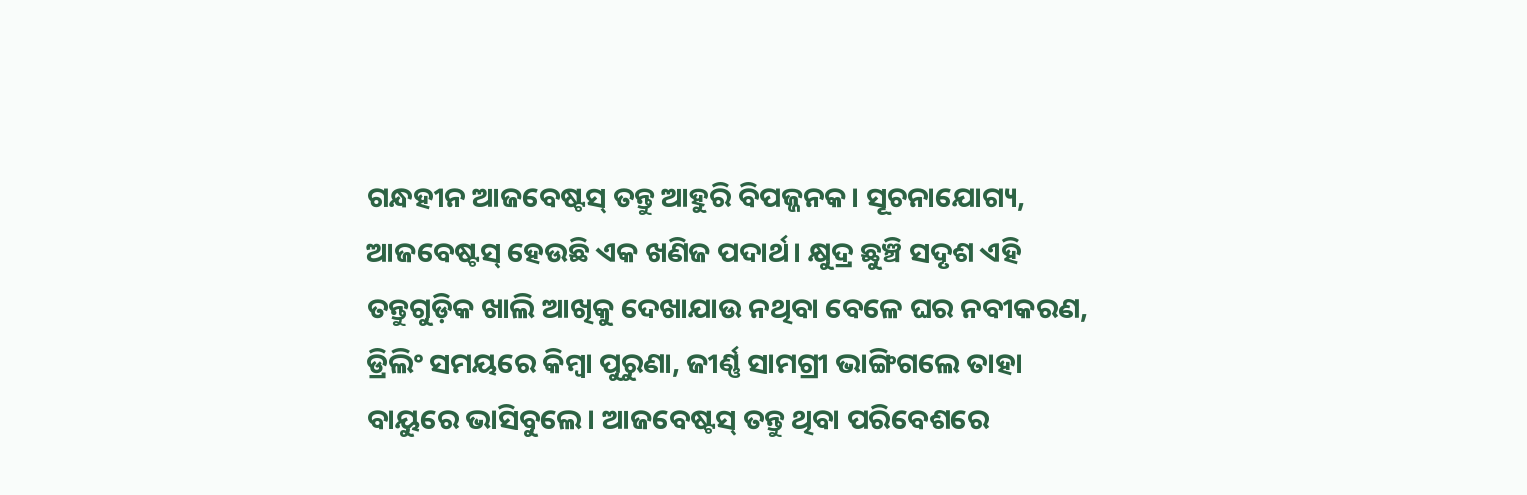ଗନ୍ଧହୀନ ଆଜବେଷ୍ଟସ୍ ତନ୍ତୁ ଆହୁରି ବିପଜ୍ଜନକ। ସୂଚନାଯୋଗ୍ୟ, ଆଜବେଷ୍ଟସ୍ ହେଉଛି ଏକ ଖଣିଜ ପଦାର୍ଥ। କ୍ଷୁଦ୍ର ଛୁଞ୍ଚି ସଦୃଶ ଏହି ତନ୍ତୁଗୁଡ଼ିକ ଖାଲି ଆଖିକୁ ଦେଖାଯାଉ ନଥିବା ବେଳେ ଘର ନବୀକରଣ, ଡ୍ରିଲିଂ ସମୟରେ କିମ୍ବା ପୁରୁଣା, ଜୀର୍ଣ୍ଣ ସାମଗ୍ରୀ ଭାଙ୍ଗିଗଲେ ତାହା ବାୟୁରେ ଭାସିବୁଲେ। ଆଜବେଷ୍ଟସ୍ ତନ୍ତୁ ଥିବା ପରିବେଶରେ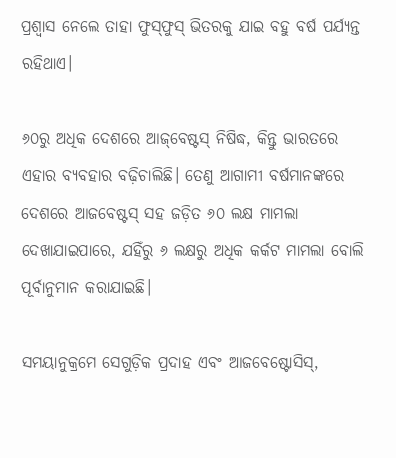ପ୍ରଶ୍ବାସ ନେଲେ ତାହା ଫୁସ୍‌ଫୁସ୍‌ ଭିତରକୁ ଯାଇ ବହୁ ବର୍ଷ ପର୍ଯ୍ୟନ୍ତ ରହିଥାଏ।

୬୦ରୁ ଅଧିକ ଦେଶରେ ଆଜ୍‌ବେଷ୍ଟସ୍ ନିଷିଦ୍ଧ, କିନ୍ତୁ ଭାରତରେ ଏହାର ବ୍ୟବହାର ବଢ଼ିଚାଲିଛି। ତେଣୁ ଆଗାମୀ ବର୍ଷମାନଙ୍କରେ ଦେଶରେ ଆଜବେଷ୍ଟସ୍ ସହ ଜଡ଼ିତ ୬୦ ଲକ୍ଷ ମାମଲା ଦେଖାଯାଇପାରେ, ଯହିଁରୁ ୬ ଲକ୍ଷରୁ ଅଧିକ କର୍କଟ ମାମଲା ବୋଲି ପୂର୍ବାନୁମାନ କରାଯାଇଛି।

ସମୟାନୁକ୍ରମେ ସେଗୁଡ଼ିକ ପ୍ରଦାହ ଏବଂ ଆଜବେଷ୍ଟୋସିସ୍,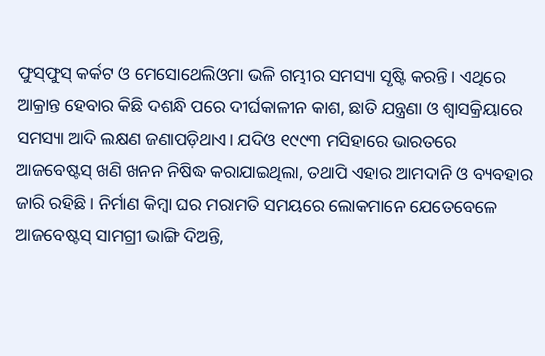ଫୁସ୍‌ଫୁସ୍‌ କର୍କଟ ଓ ମେସୋଥେଲିଓମା ଭଳି ଗମ୍ଭୀର ସମସ୍ୟା ସୃଷ୍ଟି କରନ୍ତି। ଏଥିରେ ଆକ୍ରାନ୍ତ ହେବାର କିଛି ଦଶନ୍ଧି ପରେ ଦୀର୍ଘକାଳୀନ କାଶ, ଛାତି ଯନ୍ତ୍ରଣା ଓ ଶ୍ୱାସକ୍ରିୟାରେ ସମସ୍ୟା ଆଦି ଲକ୍ଷଣ ଜଣାପଡ଼ିଥାଏ। ଯଦିଓ ୧୯୯୩ ମସିହାରେ ଭାରତରେ ଆଜବେଷ୍ଟସ୍ ଖଣି ଖନନ ନିଷିଦ୍ଧ କରାଯାଇଥିଲା, ତଥାପି ଏହାର ଆମଦାନି ଓ ବ୍ୟବହାର ଜାରି ରହିଛି। ନିର୍ମାଣ କିମ୍ବା ଘର ମରାମତି ସମୟରେ ଲୋକମାନେ ଯେତେବେଳେ ଆଜବେଷ୍ଟସ୍ ସାମଗ୍ରୀ ଭାଙ୍ଗି ଦିଅନ୍ତି,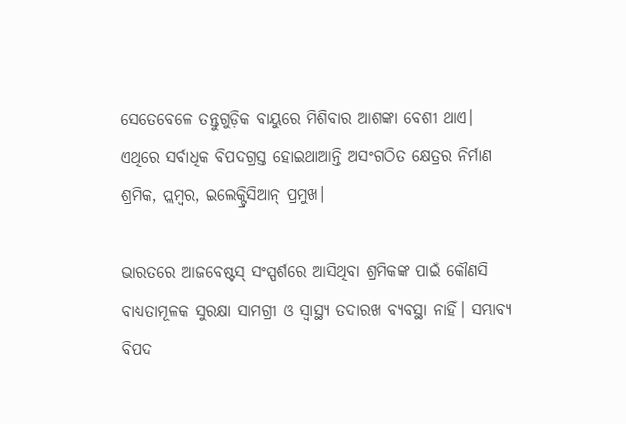ସେତେବେଳେ ତନ୍ତୁଗୁଡ଼ିକ ବାୟୁରେ ମିଶିବାର ଆଶଙ୍କା ବେଶୀ ଥାଏ। ଏଥିରେ ସର୍ବାଧିକ ବିପଦଗ୍ରସ୍ତ ହୋଇଥାଆନ୍ତି ଅସଂଗଠିତ କ୍ଷେତ୍ରର ନିର୍ମାଣ ଶ୍ରମିକ, ପ୍ଲମ୍ବର, ଇଲେକ୍ଟ୍ରିସିଆନ୍ ପ୍ରମୁଖ।

ଭାରତରେ ଆଜବେଷ୍ଟସ୍ ସଂସ୍ପର୍ଶରେ ଆସିଥିବା ଶ୍ରମିକଙ୍କ ପାଇଁ କୌଣସି ବାଧ୍ୟତାମୂଳକ ସୁରକ୍ଷା ସାମଗ୍ରୀ ଓ ସ୍ୱାସ୍ଥ୍ୟ ତଦାରଖ ବ୍ୟବସ୍ଥା ନାହିଁ। ସମ୍ଭାବ୍ୟ ବିପଦ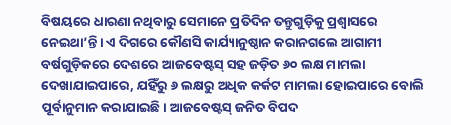ବିଷୟରେ ଧାରଣା ନଥିବାରୁ ସେମାନେ ପ୍ରତିଦିନ ତନ୍ତୁଗୁଡ଼ିକୁ ପ୍ରଶ୍ବାସରେ ନେଇଥା’ନ୍ତି। ଏ ଦିଗରେ କୌଣସି କାର୍ଯ୍ୟାନୁଷ୍ଠାନ କରାନଗଲେ ଆଗାମୀ ବର୍ଷଗୁଡ଼ିକରେ ଦେଶରେ ଆଜବେଷ୍ଟସ୍ ସହ ଜଡ଼ିତ ୬୦ ଲକ୍ଷ ମାମଲା ଦେଖାଯାଇପାରେ, ଯହିଁରୁ ୬ ଲକ୍ଷରୁ ଅଧିକ କର୍କଟ ମାମଲା ହୋଇପାରେ ବୋଲି ପୂର୍ବାନୁମାନ କରାଯାଇଛି। ଆଜବେଷ୍ଟସ୍‌ ଜନିତ ବିପଦ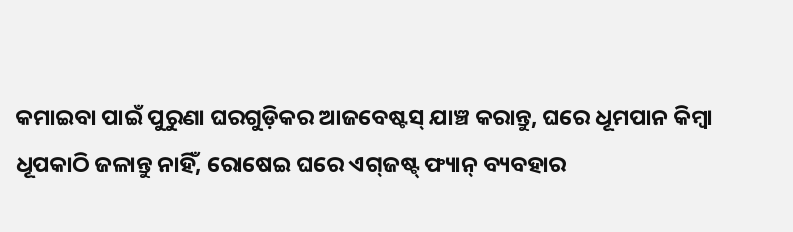କମାଇବା ପାଇଁ ପୁରୁଣା ଘରଗୁଡ଼ିକର ଆଜବେଷ୍ଟସ୍ ଯାଞ୍ଚ କରାନ୍ତୁ, ଘରେ ଧୂମପାନ କିମ୍ବା ଧୂପକାଠି ଜଳାନ୍ତୁ ନାହିଁ, ରୋଷେଇ ଘରେ ଏଗ୍‌ଜଷ୍ଟ୍‌ ଫ୍ୟାନ୍ ବ୍ୟବହାର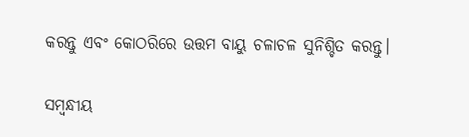କରନ୍ତୁ ଏବଂ କୋଠରିରେ ଉତ୍ତମ ବାୟୁ ଚଳାଚଳ ସୁନିଶ୍ଚିତ କରନ୍ତୁ।

ସମ୍ବନ୍ଧୀୟ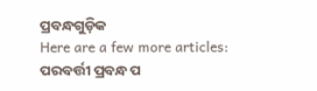ପ୍ରବନ୍ଧଗୁଡ଼ିକ
Here are a few more articles:
ପରବର୍ତ୍ତୀ ପ୍ରବନ୍ଧ ପ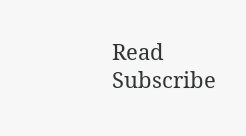Read
Subscribe